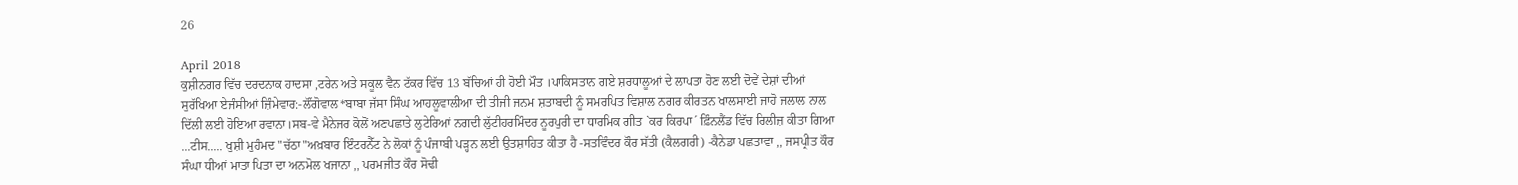26

April 2018
ਕੁਸ਼ੀਨਗਰ ਵਿੱਚ ਦਰਦਨਾਕ ਹਾਦਸਾ ,ਟਰੇਨ ਅਤੇ ਸਕੂਲ ਵੈਨ ਟੱਕਰ ਵਿੱਚ 13 ਬੱਚਿਆਂ ਹੀ ਹੋਈ ਮੌਤ ।ਪਾਕਿਸਤਾਨ ਗਏ ਸ਼ਰਧਾਲੂਆਂ ਦੇ ਲਾਪਤਾ ਹੋਣ ਲਈ ਦੋਵੇਂ ਦੇਸ਼ਾਂ ਦੀਆਂ ਸੁਰੱਖਿਆ ਏਜੰਸੀਆਂ ਜ਼ਿੰਮੇਵਾਰ:-ਲੌਂਗੋਵਾਲ*ਬਾਬਾ ਜੱਸਾ ਸਿੰਘ ਆਹਲੂਵਾਲੀਆ ਦੀ ਤੀਜੀ ਜਨਮ ਸ਼ਤਾਬਦੀ ਨੂੰ ਸਮਰਪਿਤ ਵਿਸ਼ਾਲ ਨਗਰ ਕੀਰਤਨ ਖਾਲਸਾਈ ਜਾਹੋ ਜਲਾਲ ਨਾਲ ਦਿੱਲੀ ਲਈ ਹੋਇਆ ਰਵਾਨਾ।ਸਬ-ਵੇ ਮੈਨੇਜਰ ਕੋਲੋਂ ਅਣਪਛਾਤੇ ਲੁਟੇਰਿਆਂ ਨਗਦੀ ਲੁੱਟੀਹਰਮਿੰਦਰ ਨੂਰਪੁਰੀ ਦਾ ਧਾਰਮਿਕ ਗੀਤ `ਕਰ ਕਿਰਪਾ´ ਫ਼ਿੰਨਲੈਂਡ ਵਿੱਚ ਰਿਲੀਜ਼ ਕੀਤਾ ਗਿਆ ...ਟੀਸ..... ਖੁਸ਼ੀ ਮੁਹੰਮਦ "ਚੱਠਾ"ਅਖ਼ਬਾਰ ਇੰਟਰਨੈੱਟ ਨੇ ਲੋਕਾਂ ਨੂੰ ਪੰਜਾਬੀ ਪੜ੍ਹਨ ਲਈ ਉਤਸ਼ਾਹਿਤ ਕੀਤਾ ਹੈ -ਸਤਵਿੰਦਰ ਕੌਰ ਸੱਤੀ (ਕੈਲਗਰੀ) -ਕੈਨੇਡਾ ਪਛਤਾਵਾ ,, ਜਸਪ੍ਰੀਤ ਕੌਰ ਸੰਘਾ ਧੀਆਂ ਮਾਤਾ ਪਿਤਾ ਦਾ ਅਨਮੋਲ ਖਜਾਨਾ ,, ਪਰਮਜੀਤ ਕੌਰ ਸੋਢੀ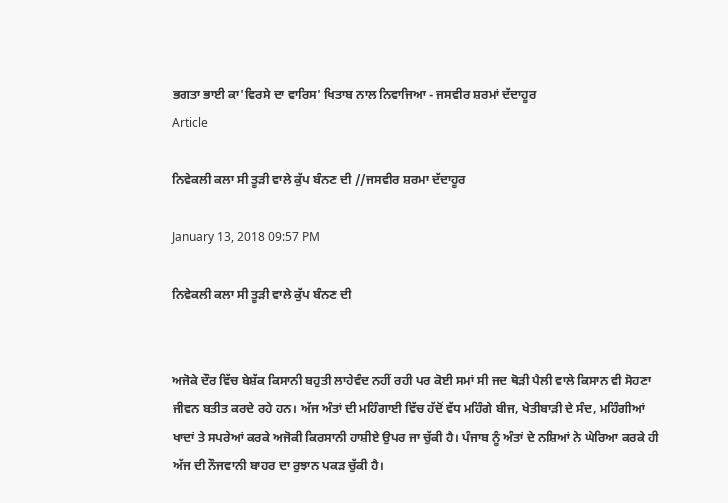ਭਗਤਾ ਭਾਈ ਕਾ'ਵਿਰਸੇ ਦਾ ਵਾਰਿਸ' ਖਿਤਾਬ ਨਾਲ ਨਿਵਾਜਿਆ - ਜਸਵੀਰ ਸ਼ਰਮਾਂ ਦੱਦਾਹੂਰ
Article

ਨਿਵੇਕਲੀ ਕਲਾ ਸੀ ਤੂੜੀ ਵਾਲੇ ਕੁੱਪ ਬੰਨਣ ਦੀ //ਜਸਵੀਰ ਸ਼ਰਮਾ ਦੱਦਾਹੂਰ

January 13, 2018 09:57 PM

ਨਿਵੇਕਲੀ ਕਲਾ ਸੀ ਤੂੜੀ ਵਾਲੇ ਕੁੱਪ ਬੰਨਣ ਦੀ


ਅਜੋਕੇ ਦੌਰ ਵਿੱਚ ਬੇਸ਼ੱਕ ਕਿਸਾਨੀ ਬਹੁਤੀ ਲਾਹੇਵੰਦ ਨਹੀਂ ਰਹੀ ਪਰ ਕੋਈ ਸਮਾਂ ਸੀ ਜਦ ਥੋੜੀ ਪੈਲੀ ਵਾਲੇ ਕਿਸਾਨ ਵੀ ਸੋਹਣਾ ਜੀਵਨ ਬਤੀਤ ਕਰਦੇ ਰਹੇ ਹਨ। ਅੱਜ ਅੰਤਾਂ ਦੀ ਮਹਿੰਗਾਈ ਵਿੱਚ ਹੱਦੋਂ ਵੱਧ ਮਹਿੰਗੇ ਬੀਜ, ਖੇਤੀਬਾੜੀ ਦੇ ਸੰਦ, ਮਹਿੰਗੀਆਂ ਖਾਦਾਂ ਤੇ ਸਪਰੇਆਂ ਕਰਕੇ ਅਜੋਕੀ ਕਿਰਸਾਨੀ ਹਾਸ਼ੀਏ ਉਪਰ ਜਾ ਚੁੱਕੀ ਹੈ। ਪੰਜਾਬ ਨੂੰ ਅੰਤਾਂ ਦੇ ਨਸ਼ਿਆਂ ਨੇ ਘੇਰਿਆ ਕਰਕੇ ਹੀ ਅੱਜ ਦੀ ਨੌਜਵਾਨੀ ਬਾਹਰ ਦਾ ਰੁਝਾਨ ਪਕੜ ਚੁੱਕੀ ਹੈ।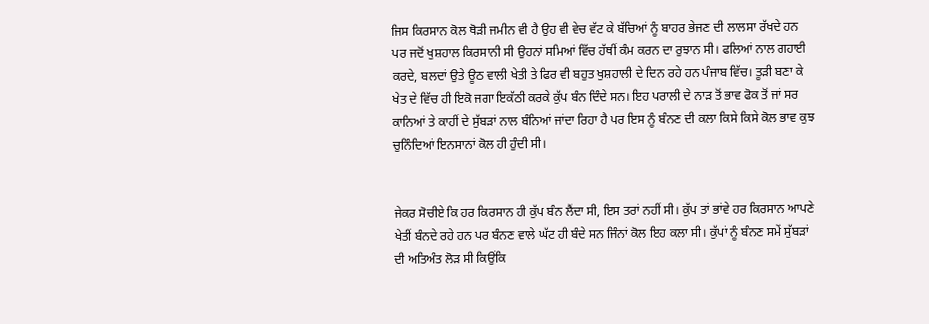ਜਿਸ ਕਿਰਸਾਨ ਕੋਲ ਥੋੜੀ ਜਮੀਨ ਵੀ ਹੈ ਉਹ ਵੀ ਵੇਚ ਵੱਟ ਕੇ ਬੱਚਿਆਂ ਨੂੰ ਬਾਹਰ ਭੇਜਣ ਦੀ ਲਾਲਸਾ ਰੱਖਦੇ ਹਨ ਪਰ ਜਦੋਂ ਖੁਸ਼ਹਾਲ ਕਿਰਸਾਨੀ ਸੀ ਉਹਨਾਂ ਸਮਿਆਂ ਵਿੱਚ ਹੱਥੀਂ ਕੰਮ ਕਰਨ ਦਾ ਰੁਝਾਨ ਸੀ। ਫਲਿਆਂ ਨਾਲ ਗਹਾਈ ਕਰਦੇ, ਬਲਦਾਂ ਉਤੇ ਊਠ ਵਾਲੀ ਖੇਤੀ ਤੇ ਫਿਰ ਵੀ ਬਹੁਤ ਖੁਸ਼ਹਾਲੀ ਦੇ ਦਿਨ ਰਹੇ ਹਨ ਪੰਜਾਬ ਵਿੱਚ। ਤੂੜੀ ਬਣਾ ਕੇ ਖੇਤ ਦੇ ਵਿੱਚ ਹੀ ਇਕੋ ਜਗਾ ਇਕੱਠੀ ਕਰਕੇ ਕੁੱਪ ਬੰਨ ਦਿੰਦੇ ਸਨ। ਇਹ ਪਰਾਲੀ ਦੇ ਨਾੜ ਤੋਂ ਭਾਵ ਫੋਕ ਤੋਂ ਜਾਂ ਸਰ ਕਾਨਿਆਂ ਤੇ ਕਾਹੀਂ ਦੇ ਸੁੱਬੜਾਂ ਨਾਲ ਬੰਨਿਆਂ ਜਾਂਦਾ ਰਿਹਾ ਹੈ ਪਰ ਇਸ ਨੂੰ ਬੰਨਣ ਦੀ ਕਲਾ ਕਿਸੇ ਕਿਸੇ ਕੋਲ ਭਾਵ ਕੁਝ ਚੁਨਿੰਦਿਆਂ ਇਨਸਾਨਾਂ ਕੋਲ ਹੀ ਹੁੰਦੀ ਸੀ।


ਜੇਕਰ ਸੋਚੀਏ ਕਿ ਹਰ ਕਿਰਸਾਨ ਹੀ ਕੁੱਪ ਬੰਨ ਲੈਂਦਾ ਸੀ, ਇਸ ਤਰਾਂ ਨਹੀਂ ਸੀ। ਕੁੱਪ ਤਾਂ ਭਾਂਵੇ ਹਰ ਕਿਰਸਾਨ ਆਪਣੇ ਖੇਤੀਂ ਬੰਨਦੇ ਰਹੇ ਹਨ ਪਰ ਬੰਨਣ ਵਾਲੇ ਘੱਟ ਹੀ ਬੰਦੇ ਸਨ ਜਿੰਨਾਂ ਕੋਲ ਇਹ ਕਲਾ ਸੀ। ਕੁੱਪਾਂ ਨੂੰ ਬੰਨਣ ਸਮੇਂ ਸੁੱਬੜਾਂ ਦੀ ਅਤਿਅੰਤ ਲੋੜ ਸੀ ਕਿਉਂਕਿ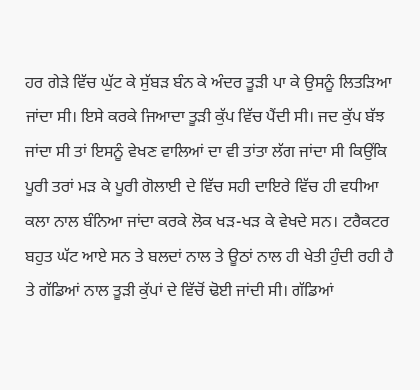ਹਰ ਗੇੜੇ ਵਿੱਚ ਘੁੱਟ ਕੇ ਸੁੱਬੜ ਬੰਨ ਕੇ ਅੰਦਰ ਤੂੜੀ ਪਾ ਕੇ ਉਸਨੂੰ ਲਿਤੜਿਆ ਜਾਂਦਾ ਸੀ। ਇਸੇ ਕਰਕੇ ਜਿਆਦਾ ਤੂੜੀ ਕੁੱਪ ਵਿੱਚ ਪੈਂਦੀ ਸੀ। ਜਦ ਕੁੱਪ ਬੱਝ ਜਾਂਦਾ ਸੀ ਤਾਂ ਇਸਨੂੰ ਵੇਖਣ ਵਾਲਿਆਂ ਦਾ ਵੀ ਤਾਂਤਾ ਲੱਗ ਜਾਂਦਾ ਸੀ ਕਿਉਂਕਿ ਪੂਰੀ ਤਰਾਂ ਮੜ ਕੇ ਪੂਰੀ ਗੋਲਾਈ ਦੇ ਵਿੱਚ ਸਹੀ ਦਾਇਰੇ ਵਿੱਚ ਹੀ ਵਧੀਆ ਕਲਾ ਨਾਲ ਬੰਨਿਆ ਜਾਂਦਾ ਕਰਕੇ ਲੋਕ ਖੜ-ਖੜ ਕੇ ਵੇਖਦੇ ਸਨ। ਟਰੈਕਟਰ ਬਹੁਤ ਘੱਟ ਆਏ ਸਨ ਤੇ ਬਲਦਾਂ ਨਾਲ ਤੇ ਊਠਾਂ ਨਾਲ ਹੀ ਖੇਤੀ ਹੁੰਦੀ ਰਹੀ ਹੈ ਤੇ ਗੱਡਿਆਂ ਨਾਲ ਤੂੜੀ ਕੁੱਪਾਂ ਦੇ ਵਿੱਚੋਂ ਢੋਈ ਜਾਂਦੀ ਸੀ। ਗੱਡਿਆਂ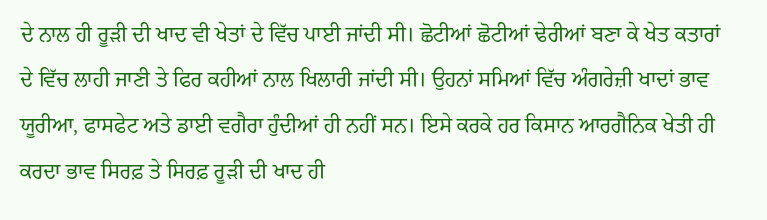ਦੇ ਨਾਲ ਹੀ ਰੂੜੀ ਦੀ ਖਾਦ ਵੀ ਖੇਤਾਂ ਦੇ ਵਿੱਚ ਪਾਈ ਜਾਂਦੀ ਸੀ। ਛੋਟੀਆਂ ਛੋਟੀਆਂ ਢੇਰੀਆਂ ਬਣਾ ਕੇ ਖੇਤ ਕਤਾਰਾਂ ਦੇ ਵਿੱਚ ਲਾਹੀ ਜਾਣੀ ਤੇ ਫਿਰ ਕਹੀਆਂ ਨਾਲ ਖਿਲਾਰੀ ਜਾਂਦੀ ਸੀ। ਉਹਨਾਂ ਸਮਿਆਂ ਵਿੱਚ ਅੰਗਰੇਜ਼ੀ ਖਾਦਾਂ ਭਾਵ ਯੂਰੀਆ, ਫਾਸਫੇਟ ਅਤੇ ਡਾਈ ਵਗੈਰਾ ਹੁੰਦੀਆਂ ਹੀ ਨਹੀਂ ਸਨ। ਇਸੇ ਕਰਕੇ ਹਰ ਕਿਸਾਨ ਆਰਗੈਨਿਕ ਖੇਤੀ ਹੀ ਕਰਦਾ ਭਾਵ ਸਿਰਫ਼ ਤੇ ਸਿਰਫ਼ ਰੂੜੀ ਦੀ ਖਾਦ ਹੀ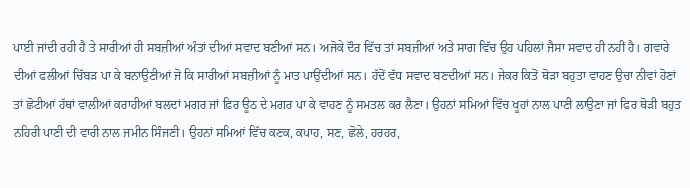ਪਾਈ ਜਾਂਦੀ ਰਹੀ ਹੈ ਤੇ ਸਾਰੀਆਂ ਹੀ ਸਬਜ਼ੀਆਂ ਅੰਤਾਂ ਦੀਆਂ ਸਵਾਦ ਬਣੀਆਂ ਸਨ। ਅਜੋਕੇ ਦੌਰ ਵਿੱਚ ਤਾਂ ਸਬਜ਼ੀਆਂ ਅਤੇ ਸਾਗ ਵਿੱਚ ਉਹ ਪਹਿਲਾਂ ਜੈਸਾ ਸਵਾਦ ਹੀ ਨਹੀਂ ਹੈ। ਗਵਾਰੇ ਦੀਆਂ ਫਲੀਆਂ ਚਿੱਬੜ ਪਾ ਕੇ ਬਨਾਉਣੀਆਂ ਜੋ ਕਿ ਸਾਰੀਆਂ ਸਬਜ਼ੀਆਂ ਨੂੰ ਮਾਤ ਪਾਉਂਦੀਆਂ ਸਨ। ਹੱਦੋਂ ਵੱਧ ਸਵਾਦ ਬਣਦੀਆਂ ਸਨ। ਜੇਕਰ ਕਿਤੋਂ ਥੋੜਾ ਬਹੁਤਾ ਵਾਹਣ ਉਚਾ ਨੀਵਾਂ ਹੋਣਾਂ ਤਾਂ ਛੋਟੀਆਂ ਹੱਥਾਂ ਵਾਲੀਆਂ ਕਰਾਹੀਆਂ ਬਲਦਾਂ ਮਗਰ ਜਾਂ ਫ਼ਿਰ ਊਠ ਦੇ ਮਗਰ ਪਾ ਕੇ ਵਾਹਣ ਨੂੰ ਸਮਤਲ ਕਰ ਲੈਣਾ। ਉਹਨਾਂ ਸਮਿਆਂ ਵਿੱਚ ਖੂਹਾਂ ਨਾਲ ਪਾਣੀ ਲਾਉਣਾ ਜਾਂ ਫਿਰ ਥੋੜੀ ਬਹੁਤ ਨਹਿਰੀ ਪਾਣੀ ਦੀ ਵਾਰੀ ਨਾਲ ਜਮੀਨ ਸਿੰਜਣੀ। ਉਹਨਾਂ ਸਮਿਆਂ ਵਿੱਚ ਕਣਕ, ਕਪਾਹ, ਸਣ, ਛੋਲੇ, ਹਰਹਰ,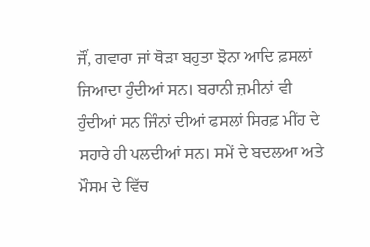ਜੌਂ, ਗਵਾਰਾ ਜਾਂ ਥੋੜਾ ਬਹੁਤਾ ਝੋਨਾ ਆਦਿ ਫ਼ਸਲਾਂ ਜਿਆਦਾ ਹੁੰਦੀਆਂ ਸਨ। ਬਰਾਨੀ ਜ਼ਮੀਨਾਂ ਵੀ ਹੁੰਦੀਆਂ ਸਨ ਜਿੰਨਾਂ ਦੀਆਂ ਫਸਲਾਂ ਸਿਰਫ਼ ਮੀਂਹ ਦੇ ਸਹਾਰੇ ਹੀ ਪਲਦੀਆਂ ਸਨ। ਸਮੇਂ ਦੇ ਬਦਲਆ ਅਤੇ ਮੌਸਮ ਦੇ ਵਿੱਚ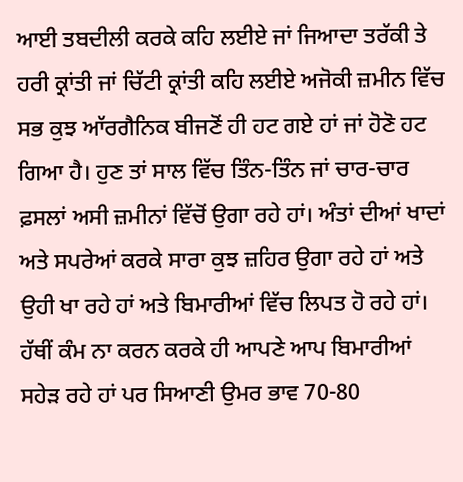ਆਈ ਤਬਦੀਲੀ ਕਰਕੇ ਕਹਿ ਲਈਏ ਜਾਂ ਜਿਆਦਾ ਤਰੱਕੀ ਤੇ ਹਰੀ ਕ੍ਰਾਂਤੀ ਜਾਂ ਚਿੱਟੀ ਕ੍ਰਾਂਤੀ ਕਹਿ ਲਈਏ ਅਜੋਕੀ ਜ਼ਮੀਨ ਵਿੱਚ ਸਭ ਕੁਝ ਆੱਰਗੈਨਿਕ ਬੀਜਣੋਂ ਹੀ ਹਟ ਗਏ ਹਾਂ ਜਾਂ ਹੋਣੋ ਹਟ ਗਿਆ ਹੈ। ਹੁਣ ਤਾਂ ਸਾਲ ਵਿੱਚ ਤਿੰਨ-ਤਿੰਨ ਜਾਂ ਚਾਰ-ਚਾਰ ਫ਼ਸਲਾਂ ਅਸੀ ਜ਼ਮੀਨਾਂ ਵਿੱਚੋਂ ਉਗਾ ਰਹੇ ਹਾਂ। ਅੰਤਾਂ ਦੀਆਂ ਖਾਦਾਂ ਅਤੇ ਸਪਰੇਆਂ ਕਰਕੇ ਸਾਰਾ ਕੁਝ ਜ਼ਹਿਰ ਉਗਾ ਰਹੇ ਹਾਂ ਅਤੇ ਉਹੀ ਖਾ ਰਹੇ ਹਾਂ ਅਤੇ ਬਿਮਾਰੀਆਂ ਵਿੱਚ ਲਿਪਤ ਹੋ ਰਹੇ ਹਾਂ। ਹੱਥੀਂ ਕੰਮ ਨਾ ਕਰਨ ਕਰਕੇ ਹੀ ਆਪਣੇ ਆਪ ਬਿਮਾਰੀਆਂ ਸਹੇੜ ਰਹੇ ਹਾਂ ਪਰ ਸਿਆਣੀ ਉਮਰ ਭਾਵ 70-80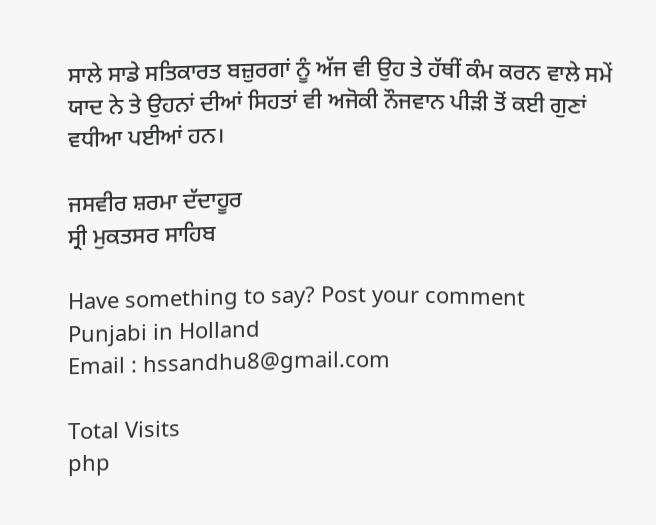ਸਾਲੇ ਸਾਡੇ ਸਤਿਕਾਰਤ ਬਜ਼ੁਰਗਾਂ ਨੂੰ ਅੱਜ ਵੀ ਉਹ ਤੇ ਹੱਥੀਂ ਕੰਮ ਕਰਨ ਵਾਲੇ ਸਮੇਂ ਯਾਦ ਨੇ ਤੇ ਉਹਨਾਂ ਦੀਆਂ ਸਿਹਤਾਂ ਵੀ ਅਜੋਕੀ ਨੌਜਵਾਨ ਪੀੜੀ ਤੋਂ ਕਈ ਗੁਣਾਂ ਵਧੀਆ ਪਈਆਂ ਹਨ।

ਜਸਵੀਰ ਸ਼ਰਮਾ ਦੱਦਾਹੂਰ
ਸ੍ਰੀ ਮੁਕਤਸਰ ਸਾਹਿਬ

Have something to say? Post your comment
Punjabi in Holland
Email : hssandhu8@gmail.com

Total Visits
php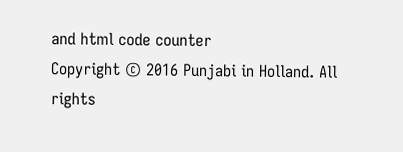and html code counter
Copyright © 2016 Punjabi in Holland. All rights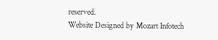reserved.
Website Designed by Mozart Infotech